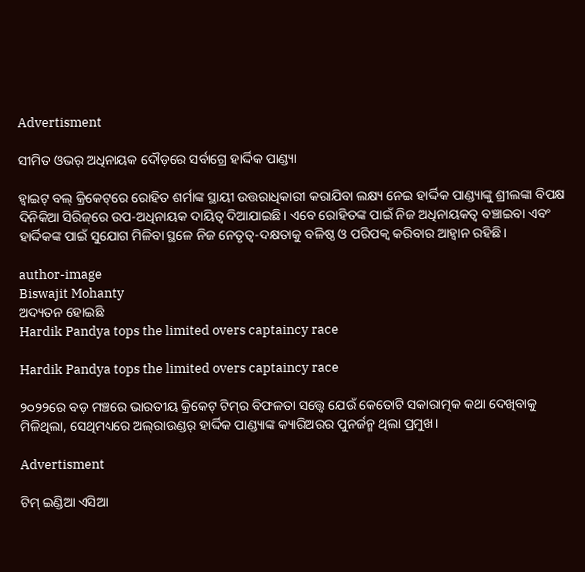Advertisment

ସୀମିତ ଓଭର୍ ଅଧିନାୟକ ଦୌଡ଼ରେ ସର୍ବାଗ୍ରେ ହାର୍ଦ୍ଦିକ ପାଣ୍ଡ୍ୟା

ହ୍ୱାଇଟ୍ ବଲ୍ କ୍ରିକେଟ୍‌ରେ ରୋହିତ ଶର୍ମାଙ୍କ ସ୍ଥାୟୀ ଉତ୍ତରାଧିକାରୀ କରାଯିବା ଲକ୍ଷ୍ୟ ନେଇ ହାର୍ଦ୍ଦିକ ପାଣ୍ଡ୍ୟାଙ୍କୁ ଶ୍ରୀଲଙ୍କା ବିପକ୍ଷ ଦିନିକିଆ ସିରିଜ୍‌ରେ ଉପ-ଅଧିନାୟକ ଦାୟିତ୍ୱ ଦିଆଯାଇଛି। ଏବେ ରୋହିତଙ୍କ ପାଇଁ ନିଜ ଅଧିନାୟକତ୍ୱ ବଞ୍ଚାଇବା ଏବଂ ହାର୍ଦ୍ଦିକଙ୍କ ପାଇଁ ସୁଯୋଗ ମିଳିବା ସ୍ଥଳେ ନିଜ ନେତୃତ୍ୱ-ଦକ୍ଷତାକୁ ବଳିଷ୍ଠ ଓ ପରିପକ୍ୱ କରିବାର ଆହ୍ୱାନ ରହିଛି।

author-image
Biswajit Mohanty
ଅଦ୍ୟତନ ହୋଇଛି
Hardik Pandya tops the limited overs captaincy race

Hardik Pandya tops the limited overs captaincy race

୨୦୨୨ରେ ବଡ଼ ମଞ୍ଚରେ ଭାରତୀୟ କ୍ରିକେଟ୍ ଟିମ୍‌ର ବିଫଳତା ସତ୍ତ୍ୱେ ଯେଉଁ କେତୋଟି ସକାରାତ୍ମକ କଥା ଦେଖିବାକୁ ମିଳିଥିଲା, ସେଥିମଧ୍ୟରେ ଅଲ୍‌ରାଉଣ୍ଡର୍ ହାର୍ଦ୍ଦିକ ପାଣ୍ଡ୍ୟାଙ୍କ କ୍ୟାରିଅରର ପୁନର୍ଜନ୍ମ ଥିଲା ପ୍ରମୁଖ।

Advertisment

ଟିମ୍ ଇଣ୍ଡିଆ ଏସିଆ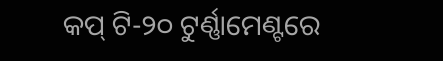କପ୍ ଟି-୨୦ ଟୁର୍ଣ୍ଣାମେଣ୍ଟରେ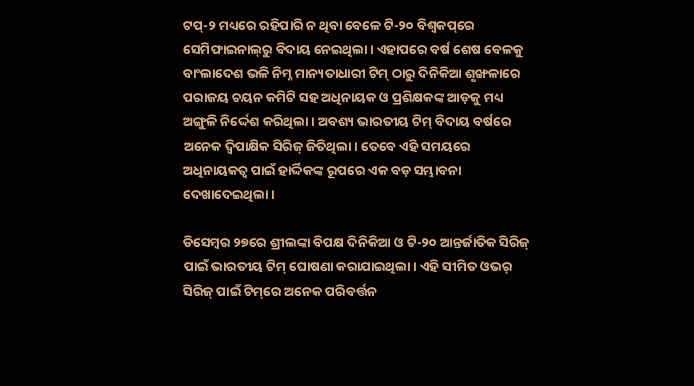ଟପ୍-୨ ମଧ୍ୟରେ ରହିପାରି ନ ଥିବା ବେଳେ ଟି-୨୦ ବିଶ୍ୱକପ୍‌ରେ ସେମିଫାଇନାଲ୍‌ରୁ ବିଦାୟ ନେଇଥିଲା। ଏହାପରେ ବର୍ଷ ଶେଷ ବେଳକୁ ବାଂଲାଦେଶ ଭଳି ନିମ୍ନ ମାନ୍ୟତାଧାରୀ ଟିମ୍ ଠାରୁ ଦିନିକିଆ ଶୃଙ୍ଖଳାରେ ପରାଜୟ ଚୟନ କମିଟି ସହ ଅଧିନାୟକ ଓ ପ୍ରଶିକ୍ଷକଙ୍କ ଆଡ଼କୁ ମଧ୍ୟ ଅଙ୍ଗୁଳି ନିର୍ଦ୍ଦେଶ କରିଥିଲା। ଅବଶ୍ୟ ଭାରତୀୟ ଟିମ୍ ବିଦାୟ ବର୍ଷରେ ଅନେକ ଦ୍ୱିପାକ୍ଷିକ ସିରିଜ୍ ଜିତିଥିଲା। ତେବେ ଏହି ସମୟରେ ଅଧିନାୟକତ୍ୱ ପାଇଁ ହାର୍ଦ୍ଦିକଙ୍କ ରୂପରେ ଏକ ବଡ଼ ସମ୍ଭାବନା ଦେଖାଦେଇଥିଲା।

ଡିସେମ୍ବର ୨୭ରେ ଶ୍ରୀଲଙ୍କା ବିପକ୍ଷ ଦିନିକିଆ ଓ ଟି-୨୦ ଆନ୍ତର୍ଜାତିକ ସିରିଜ୍ ପାଇଁ ଭାରତୀୟ ଟିମ୍ ଘୋଷଣା କରାଯାଇଥିଲା। ଏହି ସୀମିତ ଓଭର୍ ସିରିଜ୍ ପାଇଁ ଟିମ୍‌ରେ ଅନେକ ପରିବର୍ତ୍ତନ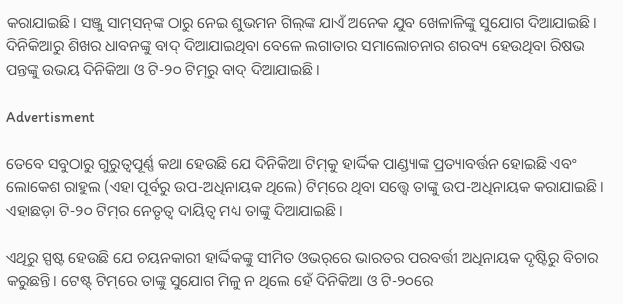କରାଯାଇଛି। ସଞ୍ଜୁ ସାମ୍‌ସନ୍‌ଙ୍କ ଠାରୁ ନେଇ ଶୁଭମନ ଗିଲ୍‌ଙ୍କ ଯାଏଁ ଅନେକ ଯୁବ ଖେଳାଳିଙ୍କୁ ସୁଯୋଗ ଦିଆଯାଇଛି। ଦିନିକିଆରୁ ଶିଖର ଧାବନଙ୍କୁ ବାଦ୍ ଦିଆଯାଇଥିବା ବେଳେ ଲଗାତାର ସମାଲୋଚନାର ଶରବ୍ୟ ହେଉଥିବା ରିଷଭ ପନ୍ତଙ୍କୁ ଉଭୟ ଦିନିକିଆ ଓ ଟି-୨୦ ଟିମ୍‌ରୁ ବାଦ୍ ଦିଆଯାଇଛି।

Advertisment

ତେବେ ସବୁଠାରୁ ଗୁରୁତ୍ୱପୂର୍ଣ୍ଣ କଥା ହେଉଛି ଯେ ଦିନିକିଆ ଟିମ୍‌କୁ ହାର୍ଦ୍ଦିକ ପାଣ୍ଡ୍ୟାଙ୍କ ପ୍ରତ୍ୟାବର୍ତ୍ତନ ହୋଇଛି ଏବଂ ଲୋକେଶ ରାହୁଲ (ଏହା ପୂର୍ବରୁ ଉପ-ଅଧିନାୟକ ଥିଲେ) ଟିମ୍‌ରେ ଥିବା ସତ୍ତ୍ୱେ ତାଙ୍କୁ ଉପ-ଅଧିନାୟକ କରାଯାଇଛି। ଏହାଛଡ଼ା ଟି-୨୦ ଟିମ୍‌ର ନେତୃତ୍ୱ ଦାୟିତ୍ୱ ମଧ୍ୟ ତାଙ୍କୁ ଦିଆଯାଇଛି।

ଏଥିରୁ ସ୍ପଷ୍ଟ ହେଉଛି ଯେ ଚୟନକାରୀ ହାର୍ଦ୍ଦିକଙ୍କୁ ସୀମିତ ଓଭର୍‌ରେ ଭାରତର ପରବର୍ତ୍ତୀ ଅଧିନାୟକ ଦୃଷ୍ଟିରୁ ବିଚାର କରୁଛନ୍ତି। ଟେଷ୍ଟ୍‌ ଟିମ୍‌ରେ ତାଙ୍କୁ ସୁଯୋଗ ମିଳୁ ନ ଥିଲେ ହେଁ ଦିନିକିଆ ଓ ଟି-୨୦ରେ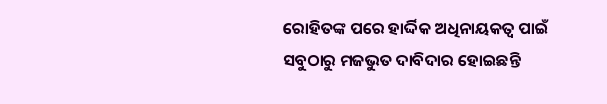ରୋହିତଙ୍କ ପରେ ହାର୍ଦ୍ଦିକ ଅଧିନାୟକତ୍ୱ ପାଇଁ ସବୁଠାରୁ ମଜଭୁତ ଦାବିଦାର ହୋଇଛନ୍ତି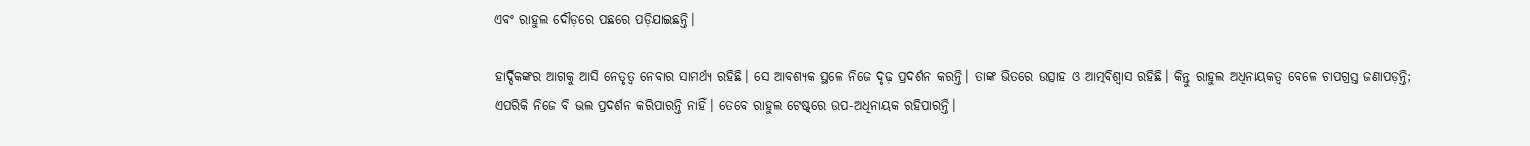ଏବଂ ରାହୁଲ ଦୌଡ଼ରେ ପଛରେ ପଡ଼ିଯାଇଛନ୍ତି।

ହାର୍ଦ୍ଦିକଙ୍କର ଆଗକୁ ଆସି ନେତୃତ୍ୱ ନେବାର ସାମର୍ଥ୍ୟ ରହିଛି। ସେ ଆବଶ୍ୟକ ସ୍ଥଳେ ନିଜେ ଦୃଢ଼ ପ୍ରଦର୍ଶନ କରନ୍ତି। ତାଙ୍କ ଭିତରେ ଉତ୍ସାହ ଓ ଆତ୍ମବିଶ୍ୱାସ ରହିଛି। କିନ୍ତୁ ରାହୁଲ ଅଧିନାୟକତ୍ୱ ବେଳେ ଚାପଗ୍ରସ୍ତ ଜଣାପଡ଼ନ୍ତି; ଏପରିକି ନିଜେ ବି ଭଲ ପ୍ରଦର୍ଶନ କରିପାରନ୍ତି ନାହିଁ। ତେବେ ରାହୁଲ ଟେଷ୍ଟ୍‌ରେ ଉପ-ଅଧିନାୟକ ରହିପାରନ୍ତି।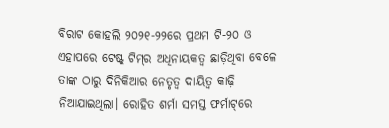ବିରାଟ କୋହଲି ୨୦୨୧-୨୨ରେ ପ୍ରଥମ ଟି-୨୦ ଓ ଏହାପରେ ଟେଷ୍ଟ୍‌ ଟିମ୍‌ର ଅଧିନାୟକତ୍ୱ ଛାଡ଼ିଥିବା ବେଳେ ତାଙ୍କ ଠାରୁ ଦିନିକିଆର ନେତୃତ୍ୱ ଦାୟିତ୍ୱ କାଢ଼ି ନିଆଯାଇଥିଲା। ରୋହିତ ଶର୍ମା ସମସ୍ତ ଫର୍ମାଟ୍‌ରେ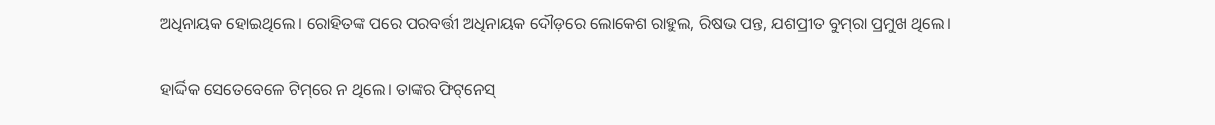ଅଧିନାୟକ ହୋଇଥିଲେ। ରୋହିତଙ୍କ ପରେ ପରବର୍ତ୍ତୀ ଅଧିନାୟକ ଦୌଡ଼ରେ ଲୋକେଶ ରାହୁଲ, ରିଷଭ ପନ୍ତ, ଯଶପ୍ରୀତ ବୁମ୍‌ରା ପ୍ରମୁଖ ଥିଲେ।

ହାର୍ଦ୍ଦିକ ସେତେବେଳେ ଟିମ୍‌ରେ ନ ଥିଲେ। ତାଙ୍କର ଫିଟ୍‌ନେସ୍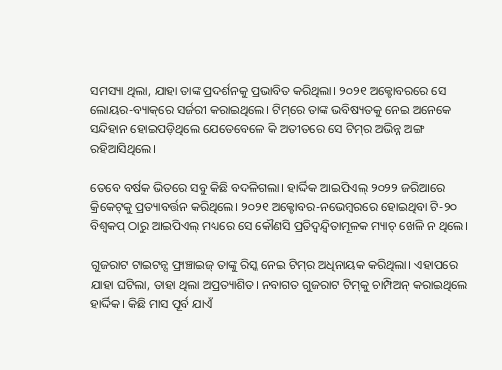ସମସ୍ୟା ଥିଲା, ଯାହା ତାଙ୍କ ପ୍ରଦର୍ଶନକୁ ପ୍ରଭାବିତ କରିଥିଲା। ୨୦୨୧ ଅକ୍ଟୋବରରେ ସେ ଲୋୟର-ବ୍ୟାକ୍‌ରେ ସର୍ଜରୀ କରାଇଥିଲେ। ଟିମ୍‌ରେ ତାଙ୍କ ଭବିଷ୍ୟତକୁ ନେଇ ଅନେକେ ସନ୍ଦିହାନ ହୋଇପଡ଼ିଥିଲେ ଯେତେବେଳେ କି ଅତୀତରେ ସେ ଟିମ୍‌ର ଅଭିନ୍ନ ଅଙ୍ଗ ରହିଆସିଥିଲେ।

ତେବେ ବର୍ଷକ ଭିତରେ ସବୁ କିଛି ବଦଳିଗଲା। ହାର୍ଦ୍ଦିକ ଆଇପିଏଲ୍ ୨୦୨୨ ଜରିଆରେ କ୍ରିକେଟ୍‌କୁ ପ୍ରତ୍ୟାବର୍ତ୍ତନ କରିଥିଲେ। ୨୦୨୧ ଅକ୍ଟୋବର-ନଭେମ୍ବରରେ ହୋଇଥିବା ଟି-୨୦ ବିଶ୍ୱକପ୍ ଠାରୁ ଆଇପିଏଲ୍ ମଧ୍ୟରେ ସେ କୌଣସି ପ୍ରତିଦ୍ୱନ୍ଦ୍ୱିତାମୂଳକ ମ୍ୟାଚ୍ ଖେଳି ନ ଥିଲେ।

ଗୁଜରାଟ ଟାଇଟନ୍ସ ଫ୍ରାଞ୍ଚାଇଜ୍ ତାଙ୍କୁ ରିସ୍କ ନେଇ ଟିମ୍‌ର ଅଧିନାୟକ କରିଥିଲା। ଏହାପରେ ଯାହା ଘଟିଲା, ତାହା ଥିଲା ଅପ୍ରତ୍ୟାଶିତ। ନବାଗତ ଗୁଜରାଟ ଟିମ୍‌କୁ ଚାମ୍ପିଅନ୍ କରାଇଥିଲେ ହାର୍ଦ୍ଦିକ। କିଛି ମାସ ପୂର୍ବ ଯାଏଁ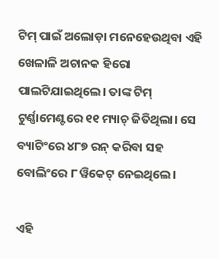ଟିମ୍ ପାଇଁ ଅଲୋଡ଼ା ମନେହେଉଥିବା ଏହି ଖେଳାଳି ଅଚାନକ ହିରୋ ପାଲଟିଯାଇଥିଲେ। ତାଙ୍କ ଟିମ୍ ଟୁର୍ଣ୍ଣାମେଣ୍ଟରେ ୧୧ ମ୍ୟାଚ୍ ଜିତିଥିଲା। ସେ ବ୍ୟାଟିଂରେ ୪୮୭ ରନ୍ କରିବା ସହ ବୋଲିଂରେ ୮ ୱିକେଟ୍ ନେଇଥିଲେ।

ଏହି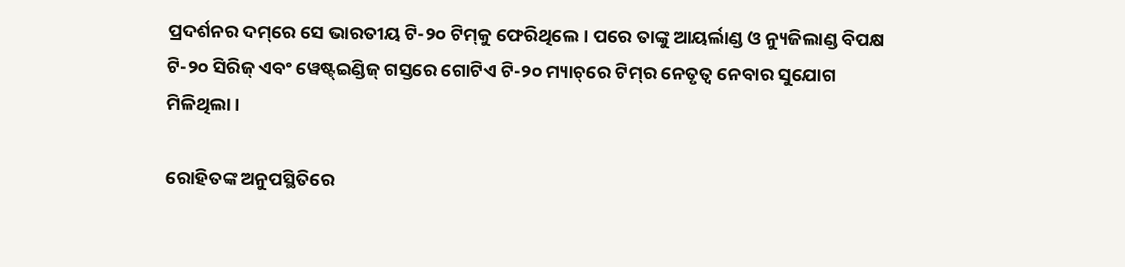ପ୍ରଦର୍ଶନର ଦମ୍‌ରେ ସେ ଭାରତୀୟ ଟି-୨୦ ଟିମ୍‌କୁ ଫେରିଥିଲେ। ପରେ ତାଙ୍କୁ ଆୟର୍ଲାଣ୍ଡ ଓ ନ୍ୟୁଜିଲାଣ୍ଡ ବିପକ୍ଷ ଟି-୨୦ ସିରିଜ୍ ଏବଂ ୱେଷ୍ଟ୍‌ଇଣ୍ଡିଜ୍ ଗସ୍ତରେ ଗୋଟିଏ ଟି-୨୦ ମ୍ୟାଚ୍‌ରେ ଟିମ୍‌ର ନେତୃତ୍ୱ ନେବାର ସୁଯୋଗ ମିଳିଥିଲା।

ରୋହିତଙ୍କ ଅନୁପସ୍ଥିତିରେ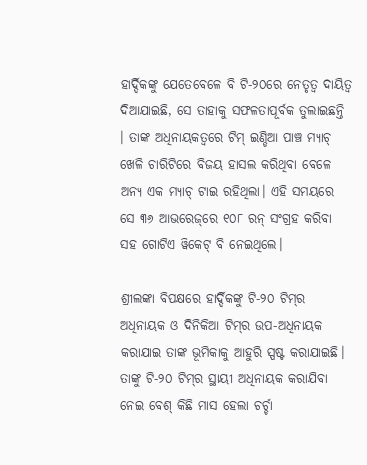ହାର୍ଦ୍ଦିକଙ୍କୁ ଯେତେବେଳେ ବି ଟି-୨୦ରେ ନେତୃତ୍ୱ ଦାୟିତ୍ୱ ଦିଆଯାଇଛି, ସେ ତାହାକୁ ସଫଳତାପୂର୍ବକ ତୁଲାଇଛନ୍ତି । ତାଙ୍କ ଅଧିନାୟକତ୍ୱରେ ଟିମ୍ ଇଣ୍ଡିଆ ପାଞ୍ଚ ମ୍ୟାଚ୍ ଖେଳି ଚାରିଟିରେ ବିଜୟ ହାସଲ କରିଥିବା ବେଳେ ଅନ୍ୟ ଏକ ମ୍ୟାଚ୍ ଟାଇ ରହିଥିଲା। ଏହି ସମୟରେ ସେ ୩୬ ଆଭରେଜ୍‌ରେ ୧୦୮ ରନ୍ ସଂଗ୍ରହ କରିବା ସହ ଗୋଟିଏ ୱିକେଟ୍ ବି ନେଇଥିଲେ।

ଶ୍ରୀଲଙ୍କା ବିପକ୍ଷରେ ହାର୍ଦ୍ଦିକଙ୍କୁ ଟି-୨୦ ଟିମ୍‌ର ଅଧିନାୟକ ଓ ଦିନିକିଆ ଟିମ୍‌ର ଉପ-ଅଧିନାୟକ କରାଯାଇ ତାଙ୍କ ଭୂମିକାକୁ ଆହୁରି ସ୍ପଷ୍ଟ କରାଯାଇଛି। ତାଙ୍କୁ ଟି-୨୦ ଟିମ୍‌ର ସ୍ଥାୟୀ ଅଧିନାୟକ କରାଯିବା ନେଇ ବେଶ୍ କିଛି ମାସ ହେଲା ଚର୍ଚ୍ଚା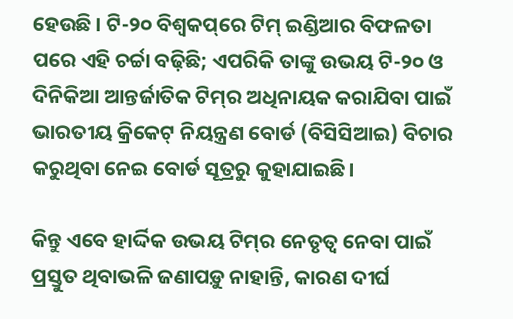ହେଉଛି । ଟି-୨୦ ବିଶ୍ୱକପ୍‌ରେ ଟିମ୍ ଇଣ୍ଡିଆର ବିଫଳତା ପରେ ଏହି ଚର୍ଚ୍ଚା ବଢ଼ିଛି; ଏପରିକି ତାଙ୍କୁ ଉଭୟ ଟି-୨୦ ଓ ଦିନିକିଆ ଆନ୍ତର୍ଜାତିକ ଟିମ୍‌ର ଅଧିନାୟକ କରାଯିବା ପାଇଁ ଭାରତୀୟ କ୍ରିକେଟ୍ ନିୟନ୍ତ୍ରଣ ବୋର୍ଡ (ବିସିସିଆଇ) ବିଚାର କରୁଥିବା ନେଇ ବୋର୍ଡ ସୂତ୍ରରୁ କୁହାଯାଇଛି।

କିନ୍ତୁ ଏବେ ହାର୍ଦ୍ଦିକ ଉଭୟ ଟିମ୍‌ର ନେତୃତ୍ୱ ନେବା ପାଇଁ ପ୍ରସ୍ତୁତ ଥିବାଭଳି ଜଣାପଡ଼ୁ ନାହାନ୍ତି, କାରଣ ଦୀର୍ଘ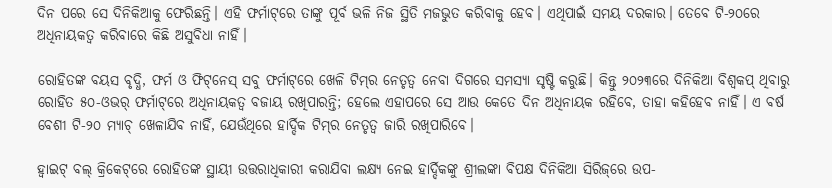ଦିନ ପରେ ସେ ଦିନିକିଆକୁ ଫେରିଛନ୍ତି। ଏହି ଫର୍ମାଟ୍‌ରେ ତାଙ୍କୁ ପୂର୍ବ ଭଳି ନିଜ ସ୍ଥିତି ମଜଭୁତ କରିବାକୁ ହେବ। ଏଥିପାଇଁ ସମୟ ଦରକାର। ତେବେ ଟି-୨୦ରେ ଅଧିନାୟକତ୍ୱ କରିବାରେ କିଛି ଅସୁବିଧା ନାହିଁ।

ରୋହିତଙ୍କ ବୟସ ବୃଦ୍ଧି, ଫର୍ମ ଓ ଫିଟ୍‌ନେସ୍ ସବୁ ଫର୍ମାଟ୍‌ରେ ଖେଳି ଟିମ୍‌ର ନେତୃତ୍ୱ ନେବା ଦିଗରେ ସମସ୍ୟା ସୃଷ୍ଟି କରୁଛି। କିନ୍ତୁ ୨୦୨୩ରେ ଦିନିକିଆ ବିଶ୍ୱକପ୍ ଥିବାରୁ ରୋହିତ ୫୦-ଓଭର୍ ଫର୍ମାଟ୍‌ରେ ଅଧିନାୟକତ୍ୱ ବଜାୟ ରଖିପାରନ୍ତି; ହେଲେ ଏହାପରେ ସେ ଆଉ କେତେ ଦିନ ଅଧିନାୟକ ରହିବେ, ତାହା କହିହେବ ନାହିଁ। ଏ ବର୍ଷ ବେଶୀ ଟି-୨୦ ମ୍ୟାଚ୍ ଖେଳାଯିବ ନାହିଁ, ଯେଉଁଥିରେ ହାର୍ଦ୍ଦିକ ଟିମ୍‌ର ନେତୃତ୍ୱ ଜାରି ରଖିପାରିବେ।

ହ୍ୱାଇଟ୍ ବଲ୍ କ୍ରିକେଟ୍‌ରେ ରୋହିତଙ୍କ ସ୍ଥାୟୀ ଉତ୍ତରାଧିକାରୀ କରାଯିବା ଲକ୍ଷ୍ୟ ନେଇ ହାର୍ଦ୍ଦିକଙ୍କୁ ଶ୍ରୀଲଙ୍କା ବିପକ୍ଷ ଦିନିକିଆ ସିରିଜ୍‌ରେ ଉପ-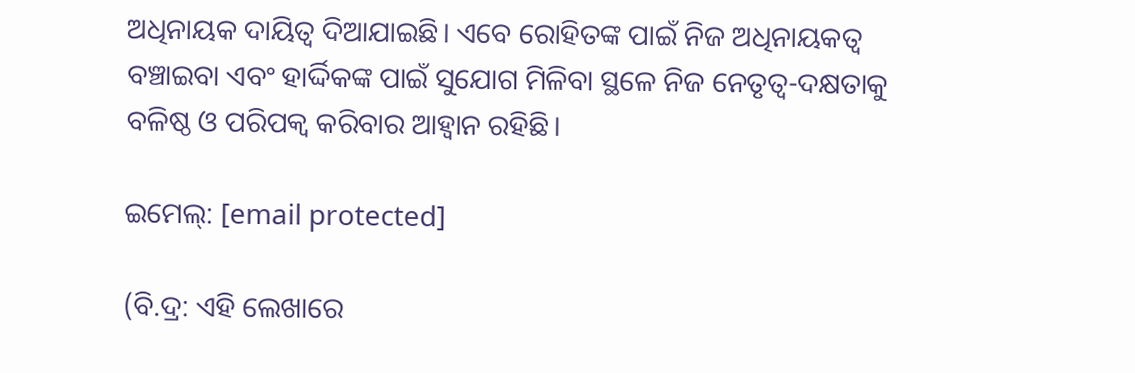ଅଧିନାୟକ ଦାୟିତ୍ୱ ଦିଆଯାଇଛି। ଏବେ ରୋହିତଙ୍କ ପାଇଁ ନିଜ ଅଧିନାୟକତ୍ୱ ବଞ୍ଚାଇବା ଏବଂ ହାର୍ଦ୍ଦିକଙ୍କ ପାଇଁ ସୁଯୋଗ ମିଳିବା ସ୍ଥଳେ ନିଜ ନେତୃତ୍ୱ-ଦକ୍ଷତାକୁ ବଳିଷ୍ଠ ଓ ପରିପକ୍ୱ କରିବାର ଆହ୍ୱାନ ରହିଛି।

ଇମେଲ୍: [email protected]

(ବି.ଦ୍ର: ଏହି ଲେଖାରେ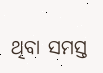ଥିବା ସମସ୍ତ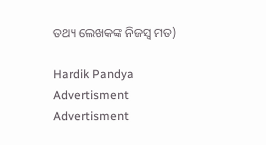ତଥ୍ୟ ଲେଖକଙ୍କ ନିଜସ୍ୱ ମତ)

Hardik Pandya
Advertisment
Advertisment